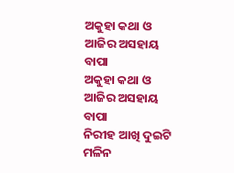ଅକୁହା କଥା ଓ ଆଜିର ଅସହାୟ ବାପା
ଅକୁହା କଥା ଓ ଆଜିର ଅସହାୟ ବାପା
ନିରୀହ ଆଖି ଦୁଇଟି ମଳିନ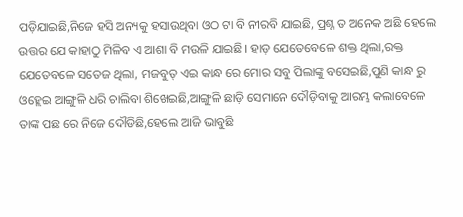ପଡ଼ିଯାଇଛି,ନିଜେ ହସି ଅନ୍ୟକୁ ହସାଉଥିବା ଓଠ ଟା ବି ନୀରବି ଯାଇଛି, ପ୍ରଶ୍ନ ତ ଅନେକ ଅଛି ହେଲେ ଉତ୍ତର ଯେ କାହାଠୁ ମିଳିବ ଏ ଆଶା ବି ମଉଳି ଯାଇଛି। ହାଡ଼ ଯେତେବେଳେ ଶକ୍ତ ଥିଲା,ରକ୍ତ ଯେତେବଳେ ସତେଜ ଥିଲା, ମଜବୁତ୍ ଏଇ କାନ୍ଧ ରେ ମୋର ସବୁ ପିଲାଙ୍କୁ ବସେଇଛି,ପୁଣି କାନ୍ଧ ରୁ ଓହ୍ଲେଇ ଆଙ୍ଗୁଳି ଧରି ଚାଲିବା ଶିଖେଇଛି,ଆଙ୍ଗୁଳି ଛାଡ଼ି ସେମାନେ ଦୌଡ଼ିବାକୁ ଆରମ୍ଭ କଲାବେଳେ ତାଙ୍କ ପଛ ରେ ନିଜେ ଦୌଡିଛି,ହେଲେ ଆଜି ଭାବୁଛି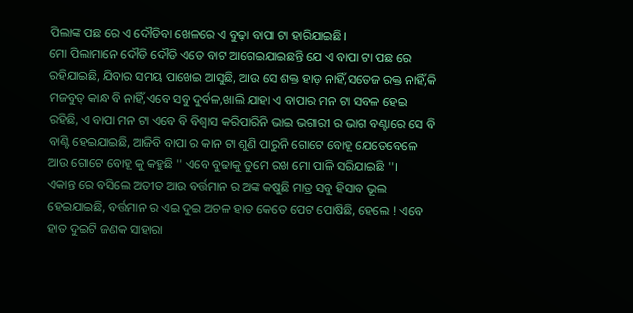ପିଲାଙ୍କ ପଛ ରେ ଏ ଦୌଡିବା ଖେଳରେ ଏ ବୁଢ଼ା ବାପା ଟା ହାରିଯାଇଛି।
ମୋ ପିଲାମାନେ ଦୌଡି ଦୌଡି ଏତେ ବାଟ ଆଗେଇଯାଇଛନ୍ତି ଯେ ଏ ବାପା ଟା ପଛ ରେ ରହିଯାଇଛି, ଯିବାର ସମୟ ପାଖେଇ ଆସୁଛି, ଆଉ ସେ ଶକ୍ତ ହାଡ଼ ନାହିଁ,ସତେଜ ରକ୍ତ ନାହିଁ,କି ମଜବୁତ୍ କାନ୍ଧ ବି ନାହିଁ,ଏବେ ସବୁ ଦୁର୍ବଳ,ଖାଲି ଯାହା ଏ ବାପାର ମନ ଟା ସବଳ ହେଇ ରହିଛି, ଏ ବାପା ମନ ଟା ଏବେ ବି ବିଶ୍ବାସ କରିପାରିନି ଭାଇ ଭଗାରୀ ର ଭାଗ ବଣ୍ଟାରେ ସେ ବି ବାଣ୍ଟି ହେଇଯାଇଛି, ଆଜିବି ବାପା ର କାନ ଟା ଶୁଣି ପାରୁନି ଗୋଟେ ବୋହୂ ଯେତେବେଳେ ଆଉ ଗୋଟେ ବୋହୂ କୁ କହୁଛି '' ଏବେ ବୁଢାକୁ ତୁମେ ରଖ ମୋ ପାଳି ସରିଯାଇଛି ''।
ଏକାନ୍ତ ରେ ବସିଲେ ଅତୀତ ଆଉ ବର୍ତ୍ତମାନ ର ଅଙ୍କ କଷୁଛି ମାତ୍ର ସବୁ ହିସାବ ଭୂଲ ହେଇଯାଇଛି, ବର୍ତ୍ତମାନ ର ଏଇ ଦୁଇ ଅଚଳ ହାତ କେତେ ପେଟ ପୋଷିଛି, ହେଲେ ! ଏବେ ହାତ ଦୁଇଟି ଜଣକ ସାହାରା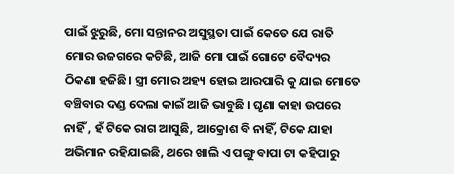ପାଇଁ ଝୁରୁଛି, ମୋ ସନ୍ତାନର ଅସୁସ୍ଥତା ପାଇଁ କେତେ ଯେ ରାତି ମୋର ଉଜଗରେ କଟିଛି, ଆଜି ମୋ ପାଇଁ ଗୋଟେ ବୈଦ୍ୟର ଠିକଣା ହଜିଛି। ସ୍ତ୍ରୀ ମୋର ଅହ୍ୟ ହୋଇ ଆରପାରି କୁ ଯାଇ ମୋତେ ବଞ୍ଚିବାର ଦଣ୍ଡ ଦେଲା କାଇଁ ଆଜି ଭାବୁଛି । ଘୃଣା କାହା ଉପରେ ନାହିଁ , ହଁ ଟିକେ ରାଗ ଆସୁଛି, ଆକ୍ରୋଶ ବି ନାହିଁ, ଟିକେ ଯାହା ଅଭିମାନ ରହିଯାଇଛି, ଥରେ ଖାଲି ଏ ପଙ୍ଗୁ ବାପା ଟା କହିପାରୁ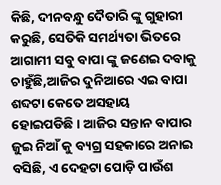କିଛି, ଦୀନବନ୍ଧୁ ଦୈତାରି ଙ୍କୁ ଗୁହାରୀ କରୁଛି, ସେତିକି ସମର୍ଥ୍ୟତା ଭିତରେ ଆଗାମୀ ସବୁ ବାପା ଙ୍କୁ ଜଣେଇ ଦବାକୁ ଚାହୁଁଛି,ଆଜିର ଦୁନିଆରେ ଏଇ ବାପା ଶବ୍ଦଟା କେତେ ଅସହାୟ ହୋଇପଡିଛି। ଆଜିର ସନ୍ତାନ ବାପାର ଜୁଇ ନିଆଁ କୁ ବ୍ୟଗ୍ର ସହକାରେ ଅନାଇ ବସିଛି, ଏ ଦେହଟା ପୋଡ଼ି ପାଉଁଶ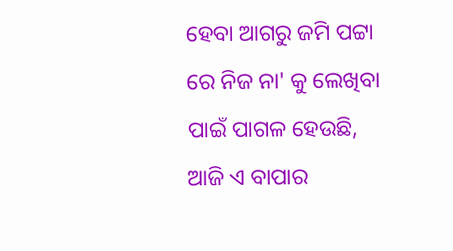ହେବା ଆଗରୁ ଜମି ପଟ୍ଟା ରେ ନିଜ ନା' କୁ ଲେଖିବା ପାଇଁ ପାଗଳ ହେଉଛି, ଆଜି ଏ ବାପାର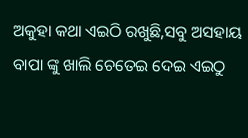ଅକୁହା କଥା ଏଇଠି ରଖୁଛି,ସବୁ ଅସହାୟ ବାପା ଙ୍କୁ ଖାଲି ଚେତେଇ ଦେଇ ଏଇଠୁ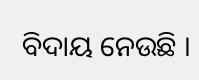ବିଦାୟ ନେଉଛି ।